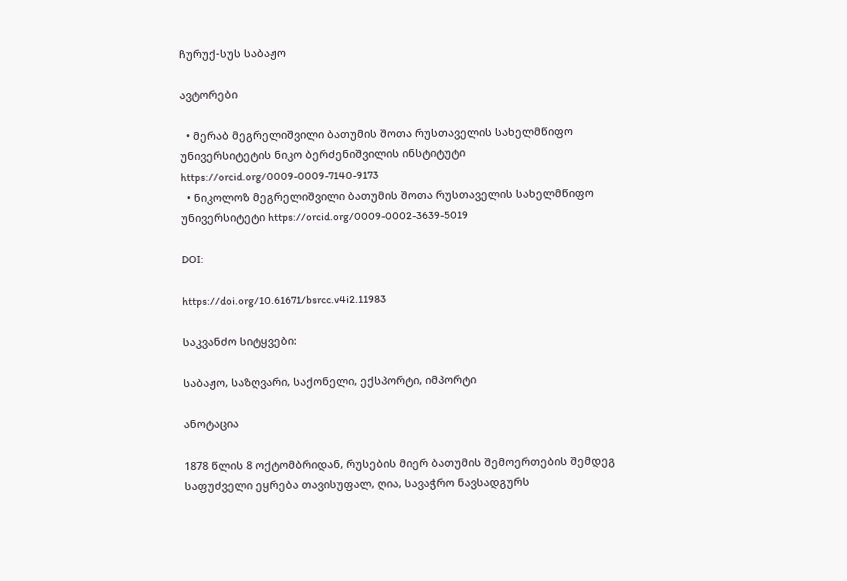ჩურუქ-სუს საბაჟო

ავტორები

  • მერაბ მეგრელიშვილი ბათუმის შოთა რუსთაველის სახელმწიფო უნივერსიტეტის ნიკო ბერძენიშვილის ინსტიტუტი https://orcid.org/0009-0009-7140-9173
  • ნიკოლოზ მეგრელიშვილი ბათუმის შოთა რუსთაველის სახელმწიფო უნივერსიტეტი https://orcid.org/0009-0002-3639-5019

DOI:

https://doi.org/10.61671/bsrcc.v4i2.11983

საკვანძო სიტყვები:

საბაჟო, საზღვარი, საქონელი, ექსპორტი, იმპორტი

ანოტაცია

1878 წლის 8 ოქტომბრიდან, რუსების მიერ ბათუმის შემოერთების შემდეგ საფუძველი ეყრება თავისუფალ, ღია, სავაჭრო ნავსადგურს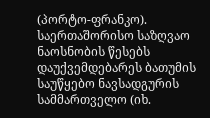(პორტო-ფრანკო). საერთაშორისო საზღვაო ნაოსნობის წესებს დაუქვემდებარეს ბათუმის საუწყებო ნავსადგურის სამმართველო (იხ.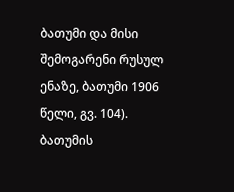ბათუმი და მისი შემოგარენი რუსულ ენაზე, ბათუმი 1906 წელი, გვ. 104). ბათუმის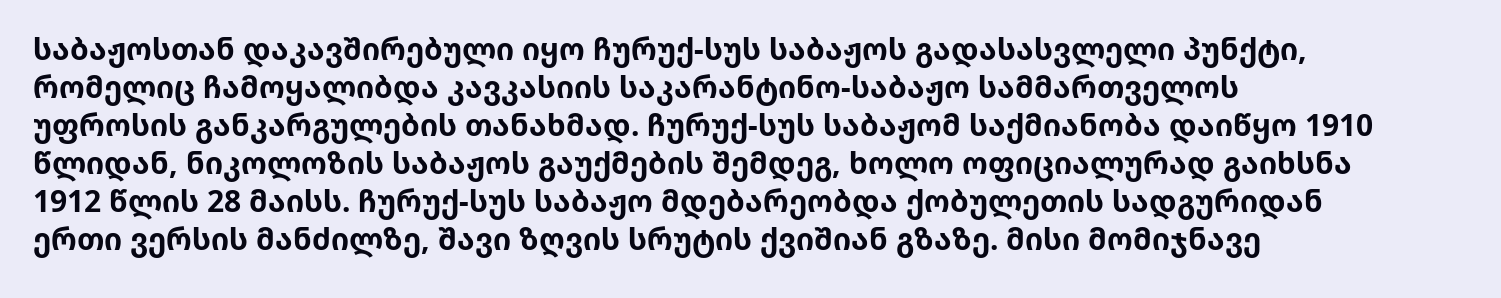საბაჟოსთან დაკავშირებული იყო ჩურუქ-სუს საბაჟოს გადასასვლელი პუნქტი, რომელიც ჩამოყალიბდა კავკასიის საკარანტინო-საბაჟო სამმართველოს უფროსის განკარგულების თანახმად. ჩურუქ-სუს საბაჟომ საქმიანობა დაიწყო 1910 წლიდან, ნიკოლოზის საბაჟოს გაუქმების შემდეგ, ხოლო ოფიციალურად გაიხსნა 1912 წლის 28 მაისს. ჩურუქ-სუს საბაჟო მდებარეობდა ქობულეთის სადგურიდან ერთი ვერსის მანძილზე, შავი ზღვის სრუტის ქვიშიან გზაზე. მისი მომიჯნავე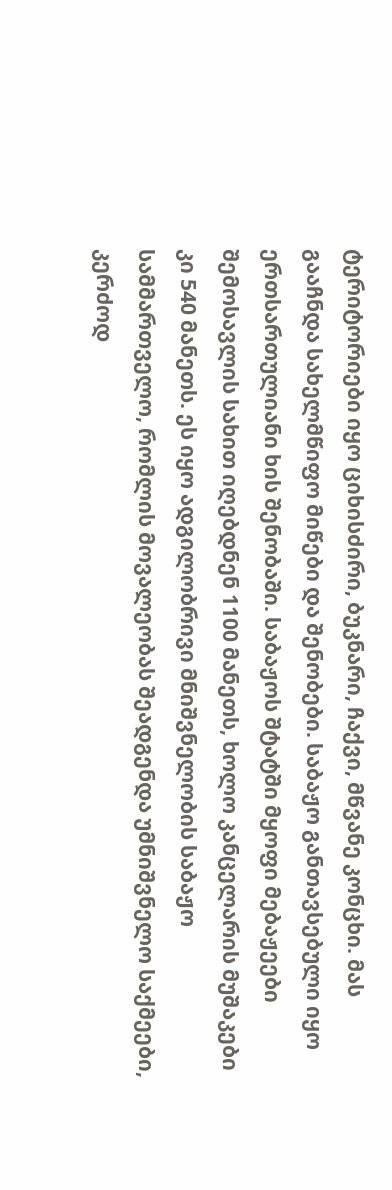ტერიტორიები იყო ციხისძირი, ბუკნარი, ჩაქვი, მწვანე კონცხი. მას გააჩნდა სახელმწიფო მიწები და შენობები. საბაჟო განთავსებული იყო ერთსართულიანი ხის შენობაში. საბაჟოს შტატში მყოფი მებაჟეები შემოსავლის სახით იღებდნენ 1100 მანეთს, ხოლო კანცელარის მუშაკები კი 540 მანეთს. ეს იყო ადგილობრივი მნიშვნელობის საბაჟო სამმართველო, რომლის მოვალეობას შეადგენდა უმნიშვნელო საქმეები, კერძოდ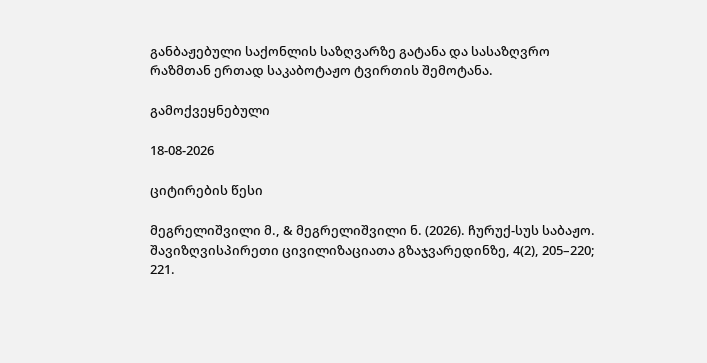განბაჟებული საქონლის საზღვარზე გატანა და სასაზღვრო რაზმთან ერთად საკაბოტაჟო ტვირთის შემოტანა.

გამოქვეყნებული

18-08-2026

ციტირების წესი

მეგრელიშვილი მ., & მეგრელიშვილი ნ. (2026). ჩურუქ-სუს საბაჟო. შავიზღვისპირეთი ცივილიზაციათა გზაჯვარედინზე, 4(2), 205–220; 221.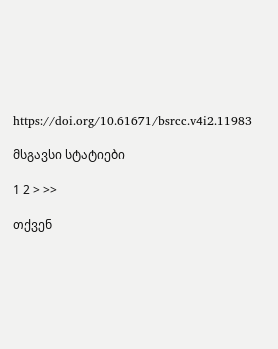https://doi.org/10.61671/bsrcc.v4i2.11983

მსგავსი სტატიები

1 2 > >>

თქვენ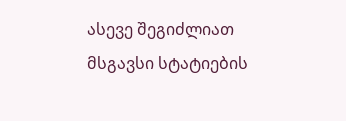ასევე შეგიძლიათ მსგავსი სტატიების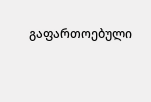გაფართოებული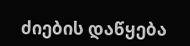ძიების დაწყება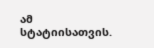ამ სტატიისათვის.